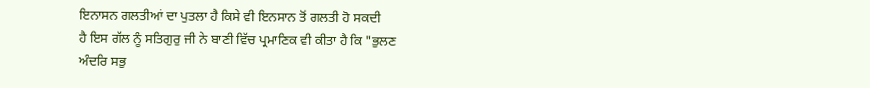ਇਨਾਸਨ ਗਲਤੀਆਂ ਦਾ ਪੁਤਲਾ ਹੈ ਕਿਸੇ ਵੀ ਇਨਸਾਨ ਤੋਂ ਗਲਤੀ ਹੋ ਸਕਦੀ
ਹੈ ਇਸ ਗੱਲ ਨੂੰ ਸਤਿਗੁਰੁ ਜੀ ਨੇ ਬਾਣੀ ਵਿੱਚ ਪ੍ਰਮਾਣਿਕ ਵੀ ਕੀਤਾ ਹੈ ਕਿ "ਭੁਲਣ
ਅੰਦਰਿ ਸਭੁ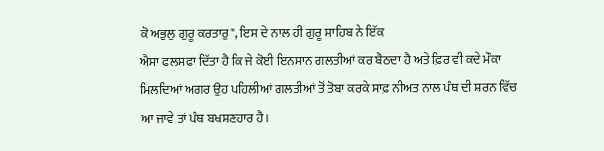ਕੋ ਅਭੁਲੁ ਗੁਰੂ ਕਰਤਾਰੁ", ਇਸ ਦੇ ਨਾਲ ਹੀ ਗੁਰੂ ਸਾਹਿਬ ਨੇ ਇੱਕ
ਐਸਾ ਫਲਸਫਾ ਦਿੱਤਾ ਹੈ ਕਿ ਜੇ ਕੋਈ ਇਨਸਾਨ ਗਲਤੀਆਂ ਕਰ ਬੈਠਦਾ ਹੈ ਅਤੇ ਫ਼ਿਰ ਵੀ ਕਦੇ ਮੌਕਾ
ਮਿਲਦਿਆਂ ਅਗਰ ਉਹ ਪਹਿਲੀਆਂ ਗਲਤੀਆਂ ਤੋਂ ਤੋਬਾ ਕਰਕੇ ਸਾਫ਼ ਨੀਅਤ ਨਾਲ ਪੰਥ ਦੀ ਸ਼ਰਨ ਵਿੱਚ
ਆ ਜਾਵੇ ਤਾਂ ਪੰਥ ਬਖਸ਼ਣਹਾਰ ਹੈ।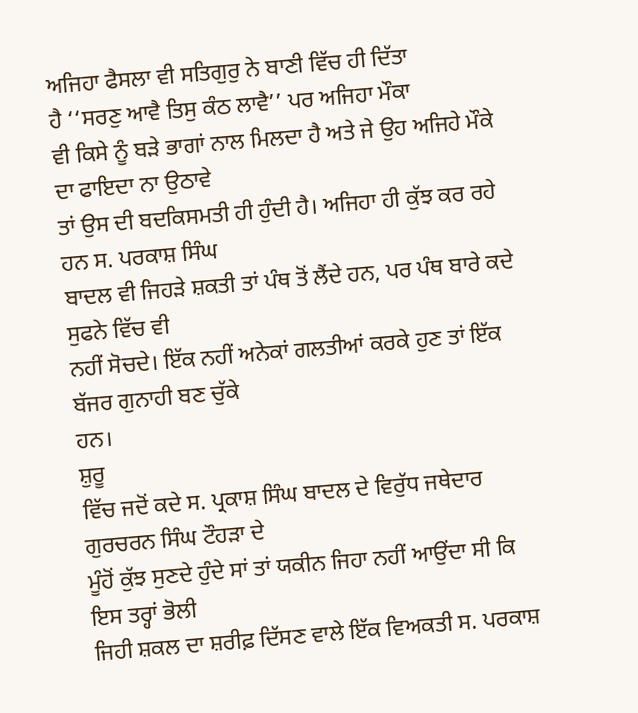ਅਜਿਹਾ ਫੈਸਲਾ ਵੀ ਸਤਿਗੁਰੁ ਨੇ ਬਾਣੀ ਵਿੱਚ ਹੀ ਦਿੱਤਾ
ਹੈ ‘‘ਸਰਣੁ ਆਵੈ ਤਿਸੁ ਕੰਠ ਲਾਵੈ’’ ਪਰ ਅਜਿਹਾ ਮੌਕਾ
ਵੀ ਕਿਸੇ ਨੂੰ ਬੜੇ ਭਾਗਾਂ ਨਾਲ ਮਿਲਦਾ ਹੈ ਅਤੇ ਜੇ ਉਹ ਅਜਿਹੇ ਮੌਕੇ ਦਾ ਫਾਇਦਾ ਨਾ ਉਠਾਵੇ
ਤਾਂ ਉਸ ਦੀ ਬਦਕਿਸਮਤੀ ਹੀ ਹੁੰਦੀ ਹੈ। ਅਜਿਹਾ ਹੀ ਕੁੱਝ ਕਰ ਰਹੇ ਹਨ ਸ. ਪਰਕਾਸ਼ ਸਿੰਘ
ਬਾਦਲ ਵੀ ਜਿਹੜੇ ਸ਼ਕਤੀ ਤਾਂ ਪੰਥ ਤੋਂ ਲੈਂਦੇ ਹਨ, ਪਰ ਪੰਥ ਬਾਰੇ ਕਦੇ ਸੁਫਨੇ ਵਿੱਚ ਵੀ
ਨਹੀਂ ਸੋਚਦੇ। ਇੱਕ ਨਹੀਂ ਅਨੇਕਾਂ ਗਲਤੀਆਂ ਕਰਕੇ ਹੁਣ ਤਾਂ ਇੱਕ ਬੱਜਰ ਗੁਨਾਹੀ ਬਣ ਚੁੱਕੇ
ਹਨ।
ਸ਼ੁਰੂ
ਵਿੱਚ ਜਦੋਂ ਕਦੇ ਸ. ਪ੍ਰਕਾਸ਼ ਸਿੰਘ ਬਾਦਲ ਦੇ ਵਿਰੁੱਧ ਜਥੇਦਾਰ ਗੁਰਚਰਨ ਸਿੰਘ ਟੌਹੜਾ ਦੇ
ਮੂੰਹੋਂ ਕੁੱਝ ਸੁਣਦੇ ਹੁੰਦੇ ਸਾਂ ਤਾਂ ਯਕੀਨ ਜਿਹਾ ਨਹੀਂ ਆਉਂਦਾ ਸੀ ਕਿ ਇਸ ਤਰ੍ਹਾਂ ਭੋਲੀ
ਜਿਹੀ ਸ਼ਕਲ ਦਾ ਸ਼ਰੀਫ਼ ਦਿੱਸਣ ਵਾਲੇ ਇੱਕ ਵਿਅਕਤੀ ਸ. ਪਰਕਾਸ਼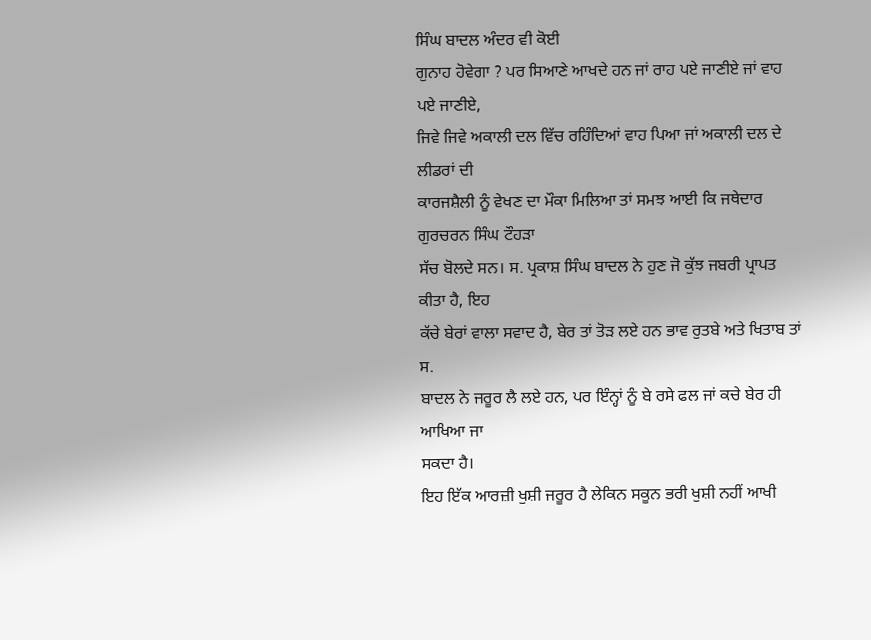ਸਿੰਘ ਬਾਦਲ ਅੰਦਰ ਵੀ ਕੋਈ
ਗੁਨਾਹ ਹੋਵੇਗਾ ? ਪਰ ਸਿਆਣੇ ਆਖਦੇ ਹਨ ਜਾਂ ਰਾਹ ਪਏ ਜਾਣੀਏ ਜਾਂ ਵਾਹ ਪਏ ਜਾਣੀਏ,
ਜਿਵੇ ਜਿਵੇ ਅਕਾਲੀ ਦਲ ਵਿੱਚ ਰਹਿੰਦਿਆਂ ਵਾਹ ਪਿਆ ਜਾਂ ਅਕਾਲੀ ਦਲ ਦੇ ਲੀਡਰਾਂ ਦੀ
ਕਾਰਜਸ਼ੈਲੀ ਨੂੰ ਵੇਖਣ ਦਾ ਮੌਕਾ ਮਿਲਿਆ ਤਾਂ ਸਮਝ ਆਈ ਕਿ ਜਥੇਦਾਰ ਗੁਰਚਰਨ ਸਿੰਘ ਟੌਹੜਾ
ਸੱਚ ਬੋਲਦੇ ਸਨ। ਸ. ਪ੍ਰਕਾਸ਼ ਸਿੰਘ ਬਾਦਲ ਨੇ ਹੁਣ ਜੋ ਕੁੱਝ ਜਬਰੀ ਪ੍ਰਾਪਤ ਕੀਤਾ ਹੈ, ਇਹ
ਕੱਚੇ ਬੇਰਾਂ ਵਾਲਾ ਸਵਾਦ ਹੈ, ਬੇਰ ਤਾਂ ਤੋੜ ਲਏ ਹਨ ਭਾਵ ਰੁਤਬੇ ਅਤੇ ਖਿਤਾਬ ਤਾਂ ਸ.
ਬਾਦਲ ਨੇ ਜਰੂਰ ਲੈ ਲਏ ਹਨ, ਪਰ ਇੰਨ੍ਹਾਂ ਨੂੰ ਬੇ ਰਸੇ ਫਲ ਜਾਂ ਕਚੇ ਬੇਰ ਹੀ ਆਖਿਆ ਜਾ
ਸਕਦਾ ਹੈ।
ਇਹ ਇੱਕ ਆਰਜ਼ੀ ਖੁਸ਼ੀ ਜਰੂਰ ਹੈ ਲੇਕਿਨ ਸਕੂਨ ਭਰੀ ਖੁਸ਼ੀ ਨਹੀਂ ਆਖੀ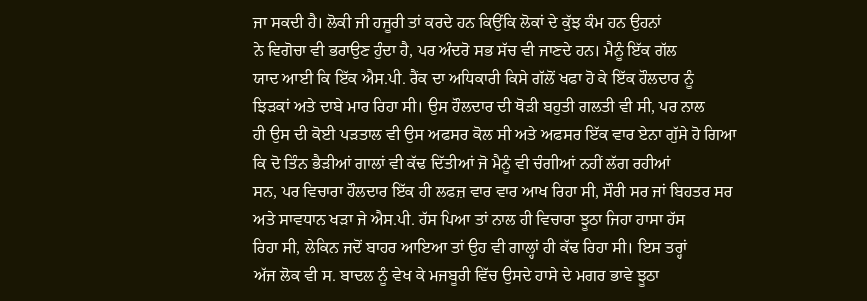ਜਾ ਸਕਦੀ ਹੈ। ਲੋਕੀ ਜੀ ਹਜੂਰੀ ਤਾਂ ਕਰਦੇ ਹਨ ਕਿਉਂਕਿ ਲੋਕਾਂ ਦੇ ਕੁੱਝ ਕੰਮ ਹਨ ਉਹਨਾਂ
ਨੇ ਵਿਗੋਚਾ ਵੀ ਭਰਾਉਣ ਹੁੰਦਾ ਹੈ, ਪਰ ਅੰਦਰੋ ਸਭ ਸੱਚ ਵੀ ਜਾਣਦੇ ਹਨ। ਮੈਨੂੰ ਇੱਕ ਗੱਲ
ਯਾਦ ਆਈ ਕਿ ਇੱਕ ਐਸ.ਪੀ. ਰੈਂਕ ਦਾ ਅਧਿਕਾਰੀ ਕਿਸੇ ਗੱਲੋਂ ਖਫਾ ਹੋ ਕੇ ਇੱਕ ਹੌਲਦਾਰ ਨੂੰ
ਝਿੜਕਾਂ ਅਤੇ ਦਾਬੇ ਮਾਰ ਰਿਹਾ ਸੀ। ਉਸ ਹੌਲਦਾਰ ਦੀ ਥੋੜੀ ਬਹੁਤੀ ਗਲਤੀ ਵੀ ਸੀ, ਪਰ ਨਾਲ
ਹੀ ਉਸ ਦੀ ਕੋਈ ਪੜਤਾਲ ਵੀ ਉਸ ਅਫਸਰ ਕੋਲ ਸੀ ਅਤੇ ਅਫਸਰ ਇੱਕ ਵਾਰ ਏਨਾ ਗੁੱਸੇ ਹੋ ਗਿਆ
ਕਿ ਦੋ ਤਿੰਨ ਭੈੜੀਆਂ ਗਾਲਾਂ ਵੀ ਕੱਢ ਦਿੱਤੀਆਂ ਜੋ ਮੈਨੂੰ ਵੀ ਚੰਗੀਆਂ ਨਹੀਂ ਲੱਗ ਰਹੀਆਂ
ਸਨ, ਪਰ ਵਿਚਾਰਾ ਹੌਲਦਾਰ ਇੱਕ ਹੀ ਲਫਜ਼ ਵਾਰ ਵਾਰ ਆਖ ਰਿਹਾ ਸੀ, ਸੌਰੀ ਸਰ ਜਾਂ ਬਿਹਤਰ ਸਰ
ਅਤੇ ਸਾਵਧਾਨ ਖੜਾ ਜੇ ਐਸ.ਪੀ. ਹੱਸ ਪਿਆ ਤਾਂ ਨਾਲ ਹੀ ਵਿਚਾਰਾ ਝੂਠਾ ਜਿਹਾ ਹਾਸਾ ਹੱਸ
ਰਿਹਾ ਸੀ, ਲੇਕਿਨ ਜਦੋਂ ਬਾਹਰ ਆਇਆ ਤਾਂ ਉਹ ਵੀ ਗਾਲ੍ਹਾਂ ਹੀ ਕੱਢ ਰਿਹਾ ਸੀ। ਇਸ ਤਰ੍ਹਾਂ
ਅੱਜ ਲੋਕ ਵੀ ਸ. ਬਾਦਲ ਨੂੰ ਵੇਖ ਕੇ ਮਜਬੂਰੀ ਵਿੱਚ ਉਸਦੇ ਹਾਸੇ ਦੇ ਮਗਰ ਭਾਵੇ ਝੂਠਾ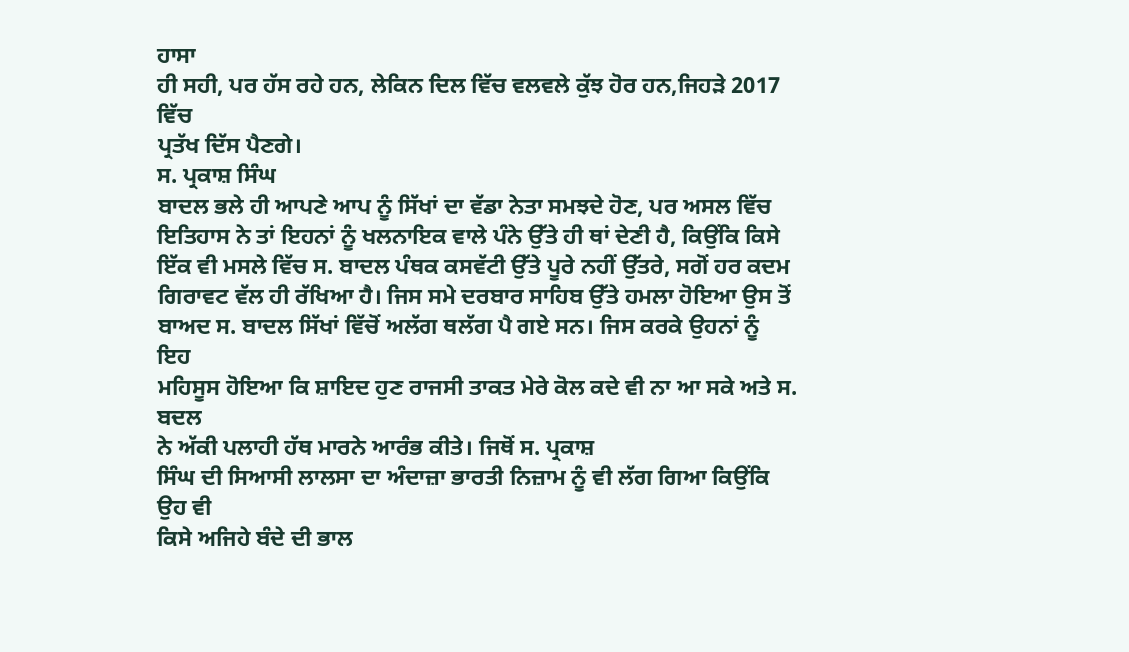ਹਾਸਾ
ਹੀ ਸਹੀ, ਪਰ ਹੱਸ ਰਹੇ ਹਨ, ਲੇਕਿਨ ਦਿਲ ਵਿੱਚ ਵਲਵਲੇ ਕੁੱਝ ਹੋਰ ਹਨ,ਜਿਹੜੇ 2017 ਵਿੱਚ
ਪ੍ਰਤੱਖ ਦਿੱਸ ਪੈਣਗੇ।
ਸ. ਪ੍ਰਕਾਸ਼ ਸਿੰਘ
ਬਾਦਲ ਭਲੇ ਹੀ ਆਪਣੇ ਆਪ ਨੂੰ ਸਿੱਖਾਂ ਦਾ ਵੱਡਾ ਨੇਤਾ ਸਮਝਦੇ ਹੋਣ, ਪਰ ਅਸਲ ਵਿੱਚ
ਇਤਿਹਾਸ ਨੇ ਤਾਂ ਇਹਨਾਂ ਨੂੰ ਖਲਨਾਇਕ ਵਾਲੇ ਪੰਨੇ ਉੱਤੇ ਹੀ ਥਾਂ ਦੇਣੀ ਹੈ, ਕਿਉਂਕਿ ਕਿਸੇ
ਇੱਕ ਵੀ ਮਸਲੇ ਵਿੱਚ ਸ. ਬਾਦਲ ਪੰਥਕ ਕਸਵੱਟੀ ਉੱਤੇ ਪੂਰੇ ਨਹੀਂ ਉੱਤਰੇ, ਸਗੋਂ ਹਰ ਕਦਮ
ਗਿਰਾਵਟ ਵੱਲ ਹੀ ਰੱਖਿਆ ਹੈ। ਜਿਸ ਸਮੇ ਦਰਬਾਰ ਸਾਹਿਬ ਉੱਤੇ ਹਮਲਾ ਹੋਇਆ ਉਸ ਤੋਂ
ਬਾਅਦ ਸ. ਬਾਦਲ ਸਿੱਖਾਂ ਵਿੱਚੋਂ ਅਲੱਗ ਥਲੱਗ ਪੈ ਗਏ ਸਨ। ਜਿਸ ਕਰਕੇ ਉਹਨਾਂ ਨੂੰ ਇਹ
ਮਹਿਸੂਸ ਹੋਇਆ ਕਿ ਸ਼ਾਇਦ ਹੁਣ ਰਾਜਸੀ ਤਾਕਤ ਮੇਰੇ ਕੋਲ ਕਦੇ ਵੀ ਨਾ ਆ ਸਕੇ ਅਤੇ ਸ. ਬਦਲ
ਨੇ ਅੱਕੀ ਪਲਾਹੀ ਹੱਥ ਮਾਰਨੇ ਆਰੰਭ ਕੀਤੇ। ਜਿਥੋਂ ਸ. ਪ੍ਰਕਾਸ਼
ਸਿੰਘ ਦੀ ਸਿਆਸੀ ਲਾਲਸਾ ਦਾ ਅੰਦਾਜ਼ਾ ਭਾਰਤੀ ਨਿਜ਼ਾਮ ਨੂੰ ਵੀ ਲੱਗ ਗਿਆ ਕਿਉਂਕਿ ਉਹ ਵੀ
ਕਿਸੇ ਅਜਿਹੇ ਬੰਦੇ ਦੀ ਭਾਲ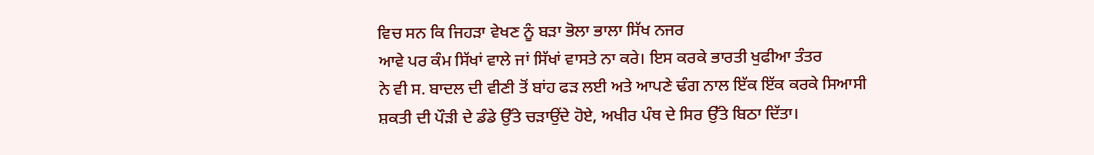ਵਿਚ ਸਨ ਕਿ ਜਿਹੜਾ ਵੇਖਣ ਨੂੰ ਬੜਾ ਭੋਲਾ ਭਾਲਾ ਸਿੱਖ ਨਜਰ
ਆਵੇ ਪਰ ਕੰਮ ਸਿੱਖਾਂ ਵਾਲੇ ਜਾਂ ਸਿੱਖਾਂ ਵਾਸਤੇ ਨਾ ਕਰੇ। ਇਸ ਕਰਕੇ ਭਾਰਤੀ ਖੁਫੀਆ ਤੰਤਰ
ਨੇ ਵੀ ਸ. ਬਾਦਲ ਦੀ ਵੀਣੀ ਤੋਂ ਬਾਂਹ ਫੜ ਲਈ ਅਤੇ ਆਪਣੇ ਢੰਗ ਨਾਲ ਇੱਕ ਇੱਕ ਕਰਕੇ ਸਿਆਸੀ
ਸ਼ਕਤੀ ਦੀ ਪੌੜੀ ਦੇ ਡੰਡੇ ਉੱਤੇ ਚੜਾਉਂਦੇ ਹੋਏ, ਅਖੀਰ ਪੰਥ ਦੇ ਸਿਰ ਉੱਤੇ ਬਿਠਾ ਦਿੱਤਾ।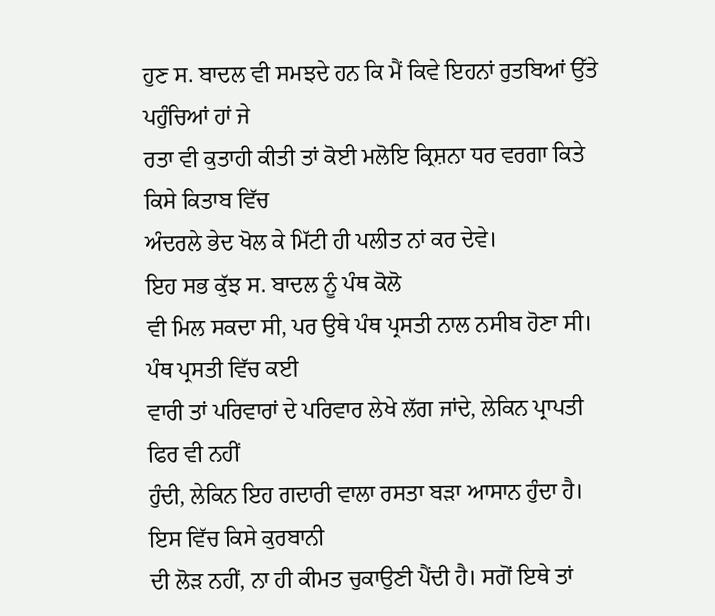ਹੁਣ ਸ. ਬਾਦਲ ਵੀ ਸਮਝਦੇ ਹਨ ਕਿ ਮੈਂ ਕਿਵੇ ਇਹਨਾਂ ਰੁਤਬਿਆਂ ਉੱਤੇ ਪਹੁੰਚਿਆਂ ਹਾਂ ਜੇ
ਰਤਾ ਵੀ ਕੁਤਾਹੀ ਕੀਤੀ ਤਾਂ ਕੋਈ ਮਲੋਇ ਕ੍ਰਿਸ਼ਨਾ ਧਰ ਵਰਗਾ ਕਿਤੇ ਕਿਸੇ ਕਿਤਾਬ ਵਿੱਚ
ਅੰਦਰਲੇ ਭੇਦ ਖੋਲ ਕੇ ਮਿੱਟੀ ਹੀ ਪਲੀਤ ਨਾਂ ਕਰ ਦੇਵੇ।
ਇਹ ਸਭ ਕੁੱਝ ਸ. ਬਾਦਲ ਨੂੰ ਪੰਥ ਕੋਲੋ
ਵੀ ਮਿਲ ਸਕਦਾ ਸੀ, ਪਰ ਉਥੇ ਪੰਥ ਪ੍ਰਸਤੀ ਨਾਲ ਨਸੀਬ ਹੋਣਾ ਸੀ। ਪੰਥ ਪ੍ਰਸਤੀ ਵਿੱਚ ਕਈ
ਵਾਰੀ ਤਾਂ ਪਰਿਵਾਰਾਂ ਦੇ ਪਰਿਵਾਰ ਲੇਖੇ ਲੱਗ ਜਾਂਦੇ, ਲੇਕਿਨ ਪ੍ਰਾਪਤੀ ਫਿਰ ਵੀ ਨਹੀਂ
ਹੁੰਦੀ, ਲੇਕਿਨ ਇਹ ਗਦਾਰੀ ਵਾਲਾ ਰਸਤਾ ਬੜਾ ਆਸਾਨ ਹੁੰਦਾ ਹੈ। ਇਸ ਵਿੱਚ ਕਿਸੇ ਕੁਰਬਾਨੀ
ਦੀ ਲੋੜ ਨਹੀਂ, ਨਾ ਹੀ ਕੀਮਤ ਚੁਕਾਉਣੀ ਪੈਂਦੀ ਹੈ। ਸਗੋਂ ਇਥੇ ਤਾਂ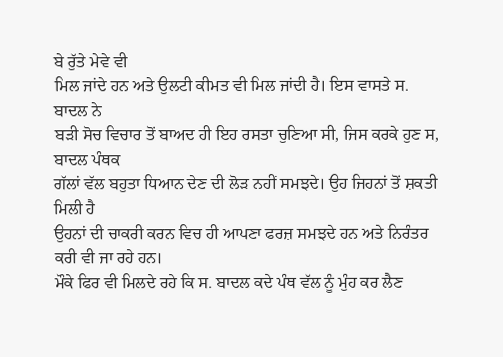ਬੇ ਰੁੱਤੇ ਮੇਵੇ ਵੀ
ਮਿਲ ਜਾਂਦੇ ਹਨ ਅਤੇ ਉਲਟੀ ਕੀਮਤ ਵੀ ਮਿਲ ਜਾਂਦੀ ਹੈ। ਇਸ ਵਾਸਤੇ ਸ. ਬਾਦਲ ਨੇ
ਬੜੀ ਸੋਚ ਵਿਚਾਰ ਤੋਂ ਬਾਅਦ ਹੀ ਇਹ ਰਸਤਾ ਚੁਣਿਆ ਸੀ, ਜਿਸ ਕਰਕੇ ਹੁਣ ਸ, ਬਾਦਲ ਪੰਥਕ
ਗੱਲਾਂ ਵੱਲ ਬਹੁਤਾ ਧਿਆਨ ਦੇਣ ਦੀ ਲੋੜ ਨਹੀਂ ਸਮਝਦੇ। ਉਹ ਜਿਹਨਾਂ ਤੋਂ ਸ਼ਕਤੀ ਮਿਲੀ ਹੈ
ਉਹਨਾਂ ਦੀ ਚਾਕਰੀ ਕਰਨ ਵਿਚ ਹੀ ਆਪਣਾ ਫਰਜ਼ ਸਮਝਦੇ ਹਨ ਅਤੇ ਨਿਰੰਤਰ ਕਰੀ ਵੀ ਜਾ ਰਹੇ ਹਨ।
ਮੌਕੇ ਫਿਰ ਵੀ ਮਿਲਦੇ ਰਹੇ ਕਿ ਸ. ਬਾਦਲ ਕਦੇ ਪੰਥ ਵੱਲ ਨੂੰ ਮੁੰਹ ਕਰ ਲੈਣ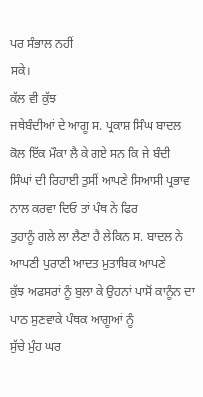ਪਰ ਸੰਭਾਲ ਨਹੀਂ
ਸਕੇ।
ਕੱਲ ਵੀ ਕੁੱਝ
ਜਥੇਬੰਦੀਆਂ ਦੇ ਆਗੂ ਸ. ਪ੍ਰਕਾਸ਼ ਸਿੰਘ ਬਾਦਲ ਕੋਲ ਇੱਕ ਮੌਕਾ ਲੈ ਕੇ ਗਏ ਸਨ ਕਿ ਜੇ ਬੰਦੀ
ਸਿੰਘਾਂ ਦੀ ਰਿਹਾਈ ਤੁਸੀਂ ਆਪਣੇ ਸਿਆਸੀ ਪ੍ਰਭਾਵ ਨਾਲ ਕਰਵਾ ਦਿਓ ਤਾਂ ਪੰਥ ਨੇ ਫਿਰ
ਤੁਹਾਨੂੰ ਗਲੇ ਲਾ ਲੈਣਾ ਹੈ ਲੇਕਿਨ ਸ. ਬਾਦਲ ਨੇ ਆਪਣੀ ਪੁਰਾਣੀ ਆਦਤ ਮੁਤਾਬਿਕ ਆਪਣੇ
ਕੁੱਝ ਅਫਸਰਾਂ ਨੂੰ ਬੁਲਾ ਕੇ ਉਹਨਾਂ ਪਾਸੋਂ ਕਾਨੂੰਨ ਦਾ ਪਾਠ ਸੁਣਵਾਕੇ ਪੰਥਕ ਆਗੂਆਂ ਨੂੰ
ਸੁੱਚੇ ਮੁੰਹ ਘਰ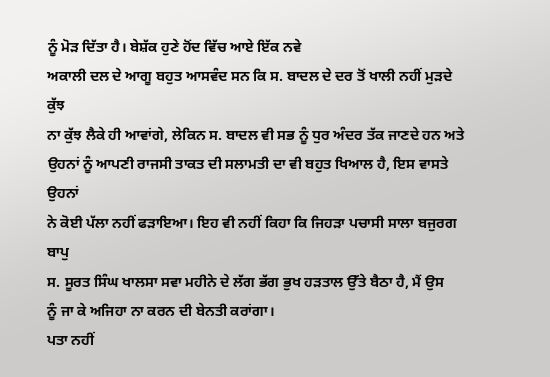ਨੂੰ ਮੋੜ ਦਿੱਤਾ ਹੈ। ਬੇਸ਼ੱਕ ਹੁਣੇ ਹੋਂਦ ਵਿੱਚ ਆਏ ਇੱਕ ਨਵੇ
ਅਕਾਲੀ ਦਲ ਦੇ ਆਗੂ ਬਹੁਤ ਆਸਵੰਦ ਸਨ ਕਿ ਸ. ਬਾਦਲ ਦੇ ਦਰ ਤੋਂ ਖਾਲੀ ਨਹੀਂ ਮੁੜਦੇ ਕੁੱਝ
ਨਾ ਕੁੱਝ ਲੈਕੇ ਹੀ ਆਵਾਂਗੇ, ਲੇਕਿਨ ਸ. ਬਾਦਲ ਵੀ ਸਭ ਨੂੰ ਧੁਰ ਅੰਦਰ ਤੱਕ ਜਾਣਦੇ ਹਨ ਅਤੇ
ਉਹਨਾਂ ਨੂੰ ਆਪਣੀ ਰਾਜਸੀ ਤਾਕਤ ਦੀ ਸਲਾਮਤੀ ਦਾ ਵੀ ਬਹੁਤ ਖਿਆਲ ਹੈ, ਇਸ ਵਾਸਤੇ ਉਹਨਾਂ
ਨੇ ਕੋਈ ਪੱਲਾ ਨਹੀਂ ਫੜਾਇਆ। ਇਹ ਵੀ ਨਹੀਂ ਕਿਹਾ ਕਿ ਜਿਹੜਾ ਪਚਾਸੀ ਸਾਲਾ ਬਜੁਰਗ ਬਾਪੁ
ਸ. ਸੂਰਤ ਸਿੰਘ ਖਾਲਸਾ ਸਵਾ ਮਹੀਨੇ ਦੇ ਲੱਗ ਭੱਗ ਭੁਖ ਹੜਤਾਲ ਉੱਤੇ ਬੈਠਾ ਹੈ, ਮੈਂ ਉਸ
ਨੂੰ ਜਾ ਕੇ ਅਜਿਹਾ ਨਾ ਕਰਨ ਦੀ ਬੇਨਤੀ ਕਰਾਂਗਾ।
ਪਤਾ ਨਹੀਂ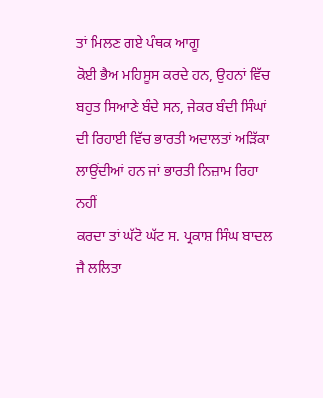ਤਾਂ ਮਿਲਣ ਗਏ ਪੰਥਕ ਆਗੂ
ਕੋਈ ਭੈਅ ਮਹਿਸੂਸ ਕਰਦੇ ਹਨ, ਉਹਨਾਂ ਵਿੱਚ ਬਹੁਤ ਸਿਆਣੇ ਬੰਦੇ ਸਨ, ਜੇਕਰ ਬੰਦੀ ਸਿੰਘਾਂ
ਦੀ ਰਿਹਾਈ ਵਿੱਚ ਭਾਰਤੀ ਅਦਾਲਤਾਂ ਅੜਿੱਕਾ ਲਾਉਂਦੀਆਂ ਹਨ ਜਾਂ ਭਾਰਤੀ ਨਿਜ਼ਾਮ ਰਿਹਾ ਨਹੀਂ
ਕਰਦਾ ਤਾਂ ਘੱਟੋ ਘੱਟ ਸ. ਪ੍ਰਕਾਸ਼ ਸਿੰਘ ਬਾਦਲ ਜੈ ਲਲਿਤਾ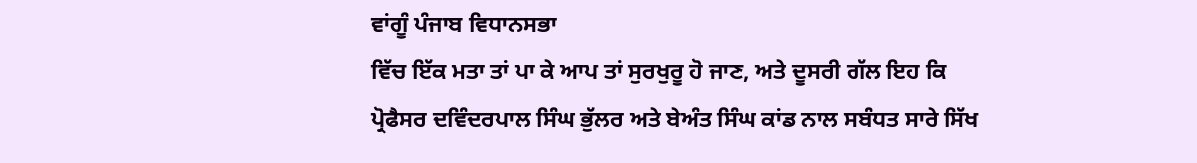ਵਾਂਗੂੰ ਪੰਜਾਬ ਵਿਧਾਨਸਭਾ
ਵਿੱਚ ਇੱਕ ਮਤਾ ਤਾਂ ਪਾ ਕੇ ਆਪ ਤਾਂ ਸੁਰਖੁਰੂ ਹੋ ਜਾਣ, ਅਤੇ ਦੂਸਰੀ ਗੱਲ ਇਹ ਕਿ
ਪ੍ਰੋਫੈਸਰ ਦਵਿੰਦਰਪਾਲ ਸਿੰਘ ਭੁੱਲਰ ਅਤੇ ਬੇਅੰਤ ਸਿੰਘ ਕਾਂਡ ਨਾਲ ਸਬੰਧਤ ਸਾਰੇ ਸਿੱਖ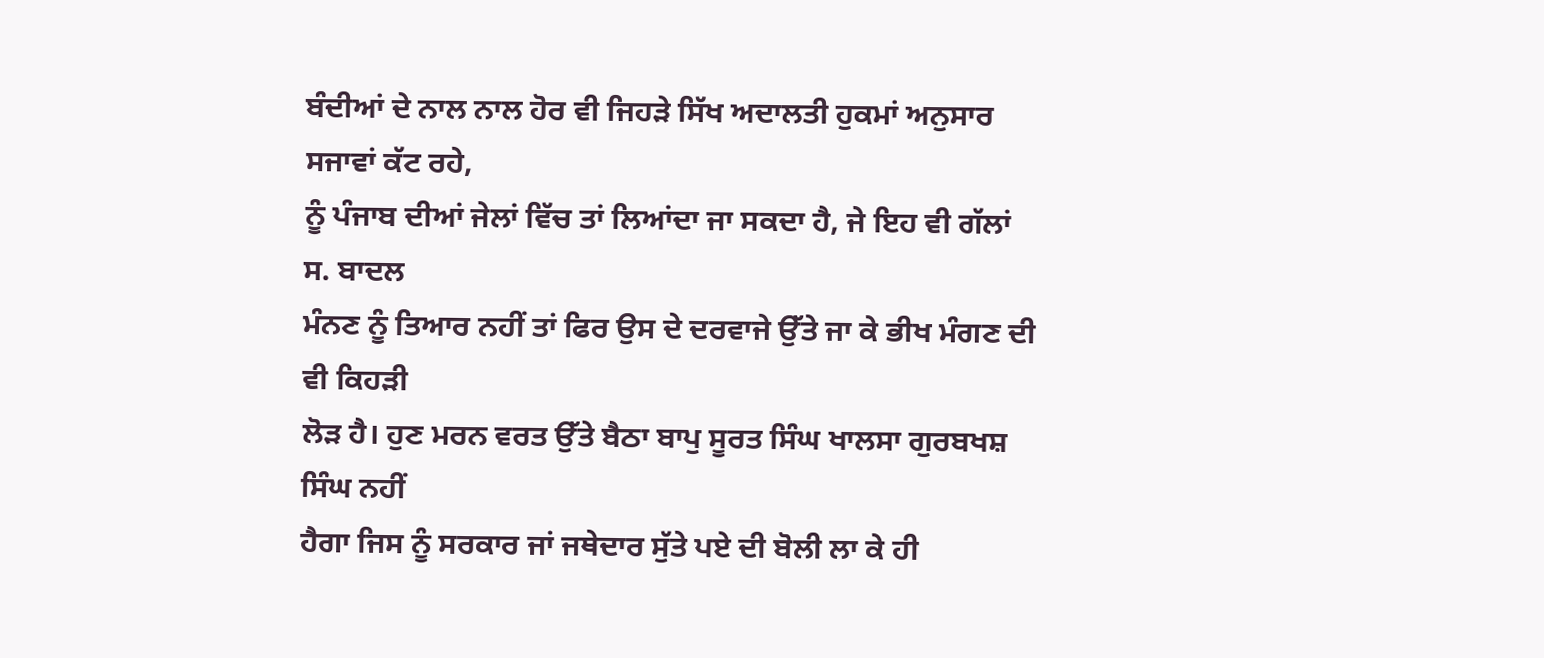ਬੰਦੀਆਂ ਦੇ ਨਾਲ ਨਾਲ ਹੋਰ ਵੀ ਜਿਹੜੇ ਸਿੱਖ ਅਦਾਲਤੀ ਹੁਕਮਾਂ ਅਨੁਸਾਰ ਸਜਾਵਾਂ ਕੱਟ ਰਹੇ,
ਨੂੰ ਪੰਜਾਬ ਦੀਆਂ ਜੇਲਾਂ ਵਿੱਚ ਤਾਂ ਲਿਆਂਦਾ ਜਾ ਸਕਦਾ ਹੈ, ਜੇ ਇਹ ਵੀ ਗੱਲਾਂ ਸ. ਬਾਦਲ
ਮੰਨਣ ਨੂੰ ਤਿਆਰ ਨਹੀਂ ਤਾਂ ਫਿਰ ਉਸ ਦੇ ਦਰਵਾਜੇ ਉੱਤੇ ਜਾ ਕੇ ਭੀਖ ਮੰਗਣ ਦੀ ਵੀ ਕਿਹੜੀ
ਲੋੜ ਹੈ। ਹੁਣ ਮਰਨ ਵਰਤ ਉੱਤੇ ਬੈਠਾ ਬਾਪੁ ਸੂਰਤ ਸਿੰਘ ਖਾਲਸਾ ਗੁਰਬਖਸ਼ ਸਿੰਘ ਨਹੀਂ
ਹੈਗਾ ਜਿਸ ਨੂੰ ਸਰਕਾਰ ਜਾਂ ਜਥੇਦਾਰ ਸੁੱਤੇ ਪਏ ਦੀ ਬੋਲੀ ਲਾ ਕੇ ਹੀ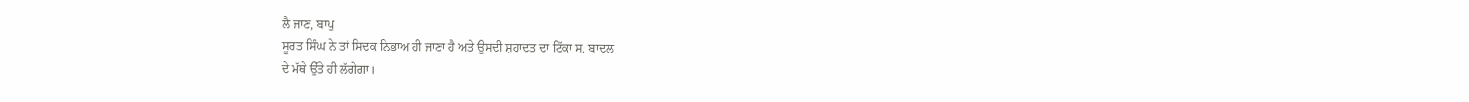ਲੈ ਜਾਣ, ਬਾਪੁ
ਸੂਰਤ ਸਿੰਘ ਨੇ ਤਾਂ ਸਿਦਕ ਨਿਭਾਅ ਹੀ ਜਾਣਾ ਹੈ ਅਤੇ ਉਸਦੀ ਸ਼ਹਾਦਤ ਦਾ ਟਿੱਕਾ ਸ. ਬਾਦਲ
ਦੇ ਮੱਥੇ ਉੱਤੇ ਹੀ ਲੱਗੇਗਾ।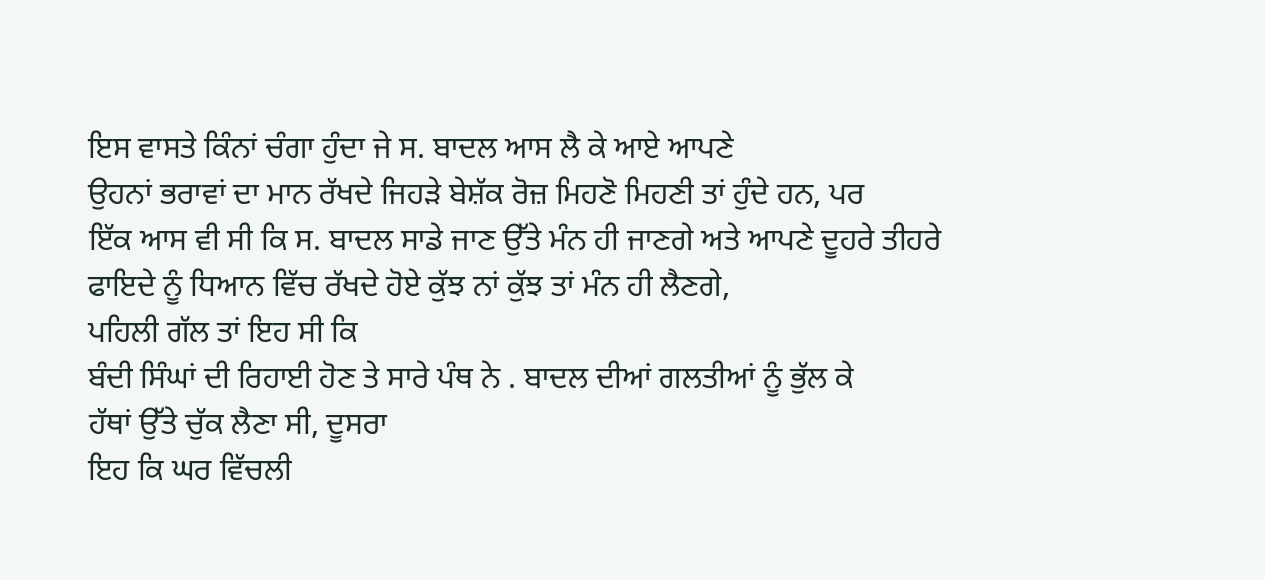ਇਸ ਵਾਸਤੇ ਕਿੰਨਾਂ ਚੰਗਾ ਹੁੰਦਾ ਜੇ ਸ. ਬਾਦਲ ਆਸ ਲੈ ਕੇ ਆਏ ਆਪਣੇ
ਉਹਨਾਂ ਭਰਾਵਾਂ ਦਾ ਮਾਨ ਰੱਖਦੇ ਜਿਹੜੇ ਬੇਸ਼ੱਕ ਰੋਜ਼ ਮਿਹਣੋ ਮਿਹਣੀ ਤਾਂ ਹੁੰਦੇ ਹਨ, ਪਰ
ਇੱਕ ਆਸ ਵੀ ਸੀ ਕਿ ਸ. ਬਾਦਲ ਸਾਡੇ ਜਾਣ ਉੱਤੇ ਮੰਨ ਹੀ ਜਾਣਗੇ ਅਤੇ ਆਪਣੇ ਦੂਹਰੇ ਤੀਹਰੇ
ਫਾਇਦੇ ਨੂੰ ਧਿਆਨ ਵਿੱਚ ਰੱਖਦੇ ਹੋਏ ਕੁੱਝ ਨਾਂ ਕੁੱਝ ਤਾਂ ਮੰਨ ਹੀ ਲੈਣਗੇ,
ਪਹਿਲੀ ਗੱਲ ਤਾਂ ਇਹ ਸੀ ਕਿ
ਬੰਦੀ ਸਿੰਘਾਂ ਦੀ ਰਿਹਾਈ ਹੋਣ ਤੇ ਸਾਰੇ ਪੰਥ ਨੇ . ਬਾਦਲ ਦੀਆਂ ਗਲਤੀਆਂ ਨੂੰ ਭੁੱਲ ਕੇ
ਹੱਥਾਂ ਉੱਤੇ ਚੁੱਕ ਲੈਣਾ ਸੀ, ਦੂਸਰਾ
ਇਹ ਕਿ ਘਰ ਵਿੱਚਲੀ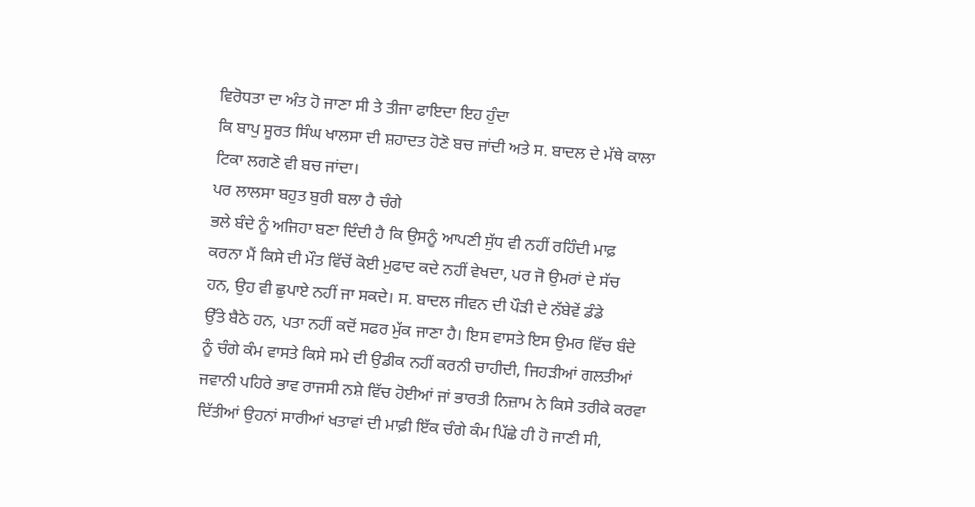ਵਿਰੋਧਤਾ ਦਾ ਅੰਤ ਹੋ ਜਾਣਾ ਸੀ ਤੇ ਤੀਜਾ ਫਾਇਦਾ ਇਹ ਹੁੰਦਾ
ਕਿ ਬਾਪੁ ਸੂਰਤ ਸਿੰਘ ਖਾਲਸਾ ਦੀ ਸ਼ਹਾਦਤ ਹੋਣੋ ਬਚ ਜਾਂਦੀ ਅਤੇ ਸ. ਬਾਦਲ ਦੇ ਮੱਥੇ ਕਾਲਾ
ਟਿਕਾ ਲਗਣੋ ਵੀ ਬਚ ਜਾਂਦਾ।
ਪਰ ਲਾਲਸਾ ਬਹੁਤ ਬੁਰੀ ਬਲਾ ਹੈ ਚੰਗੇ
ਭਲੇ ਬੰਦੇ ਨੂੰ ਅਜਿਹਾ ਬਣਾ ਦਿੰਦੀ ਹੈ ਕਿ ਉਸਨੂੰ ਆਪਣੀ ਸੁੱਧ ਵੀ ਨਹੀਂ ਰਹਿੰਦੀ ਮਾਫ਼
ਕਰਨਾ ਮੈਂ ਕਿਸੇ ਦੀ ਮੌਤ ਵਿੱਚੋਂ ਕੋਈ ਮੁਫਾਦ ਕਦੇ ਨਹੀਂ ਵੇਖਦਾ, ਪਰ ਜੋ ਉਮਰਾਂ ਦੇ ਸੱਚ
ਹਨ, ਉਹ ਵੀ ਛੁਪਾਏ ਨਹੀਂ ਜਾ ਸਕਦੇ। ਸ. ਬਾਦਲ ਜੀਵਨ ਦੀ ਪੌੜੀ ਦੇ ਨੱਬੇਵੇਂ ਡੰਡੇ
ਉੱਤੇ ਬੈਠੇ ਹਨ, ਪਤਾ ਨਹੀਂ ਕਦੋਂ ਸਫਰ ਮੁੱਕ ਜਾਣਾ ਹੈ। ਇਸ ਵਾਸਤੇ ਇਸ ਉਮਰ ਵਿੱਚ ਬੰਦੇ
ਨੂੰ ਚੰਗੇ ਕੰਮ ਵਾਸਤੇ ਕਿਸੇ ਸਮੇ ਦੀ ਉਡੀਕ ਨਹੀਂ ਕਰਨੀ ਚਾਹੀਦੀ, ਜਿਹੜੀਆਂ ਗਲਤੀਆਂ
ਜਵਾਨੀ ਪਹਿਰੇ ਭਾਵ ਰਾਜਸੀ ਨਸ਼ੇ ਵਿੱਚ ਹੋਈਆਂ ਜਾਂ ਭਾਰਤੀ ਨਿਜ਼ਾਮ ਨੇ ਕਿਸੇ ਤਰੀਕੇ ਕਰਵਾ
ਦਿੱਤੀਆਂ ਉਹਨਾਂ ਸਾਰੀਆਂ ਖਤਾਵਾਂ ਦੀ ਮਾਫ਼ੀ ਇੱਕ ਚੰਗੇ ਕੰਮ ਪਿੱਛੇ ਹੀ ਹੋ ਜਾਣੀ ਸੀ,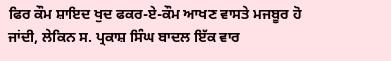ਫਿਰ ਕੌਮ ਸ਼ਾਇਦ ਖੁਦ ਫਕਰ-ਏ-ਕੌਮ ਆਖਣ ਵਾਸਤੇ ਮਜਬੂਰ ਹੋ
ਜਾਂਦੀ, ਲੇਕਿਨ ਸ. ਪ੍ਰਕਾਸ਼ ਸਿੰਘ ਬਾਦਲ ਇੱਕ ਵਾਰ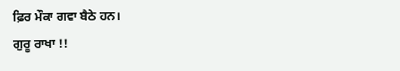ਫ਼ਿਰ ਮੌਕਾ ਗਵਾ ਬੈਠੇ ਹਨ।
ਗੁਰੂ ਰਾਖਾ !!